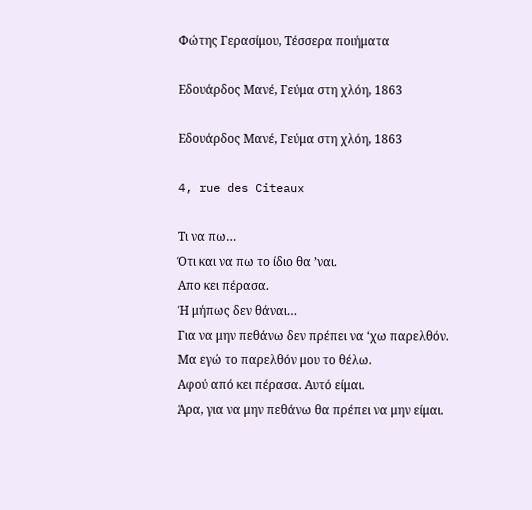Φώτης Γερασίμου, Τέσσερα ποιήματα

Εδουάρδος Μανέ, Γεύμα στη χλόη, 1863

Εδουάρδος Μανέ, Γεύμα στη χλόη, 1863

4, rue des Citeaux

Τι να πω…
Ότι και να πω το ίδιο θα ’ναι.
Απο κει πέρασα.
Ή μήπως δεν θάναι…
Για να μην πεθάνω δεν πρέπει να ‘χω παρελθόν.
Μα εγώ το παρελθόν μου το θέλω.
Αφού από κει πέρασα. Αυτό είμαι.
Άρα, για να μην πεθάνω θα πρέπει να μην είμαι.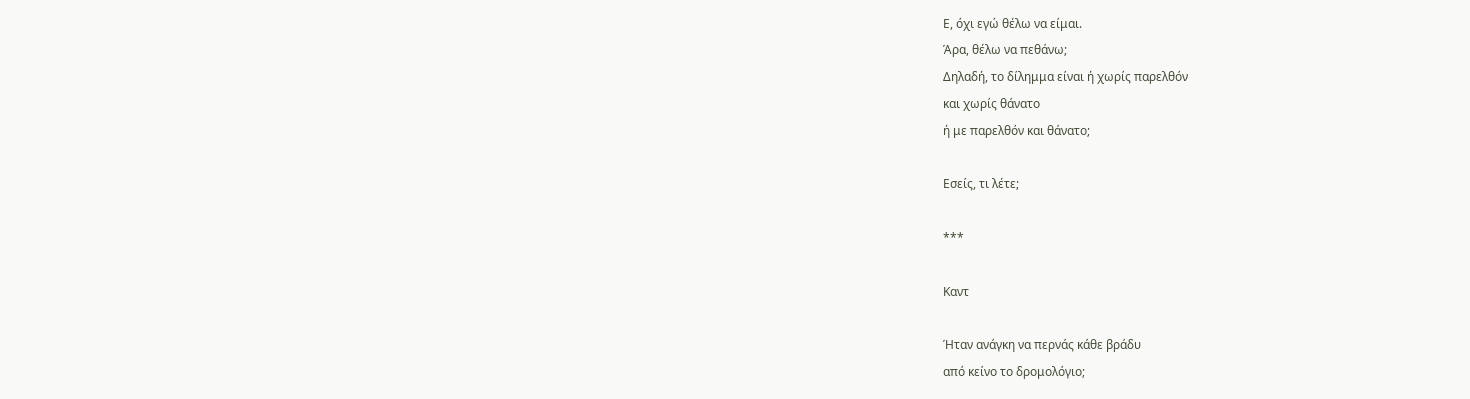Ε, όχι εγώ θέλω να είμαι.
Άρα, θέλω να πεθάνω;
Δηλαδή, το δίλημμα είναι ή χωρίς παρελθόν
και χωρίς θάνατο
ή με παρελθόν και θάνατο;

Εσείς, τι λέτε;

***

Καντ

Ήταν ανάγκη να περνάς κάθε βράδυ
από κείνο το δρομολόγιο;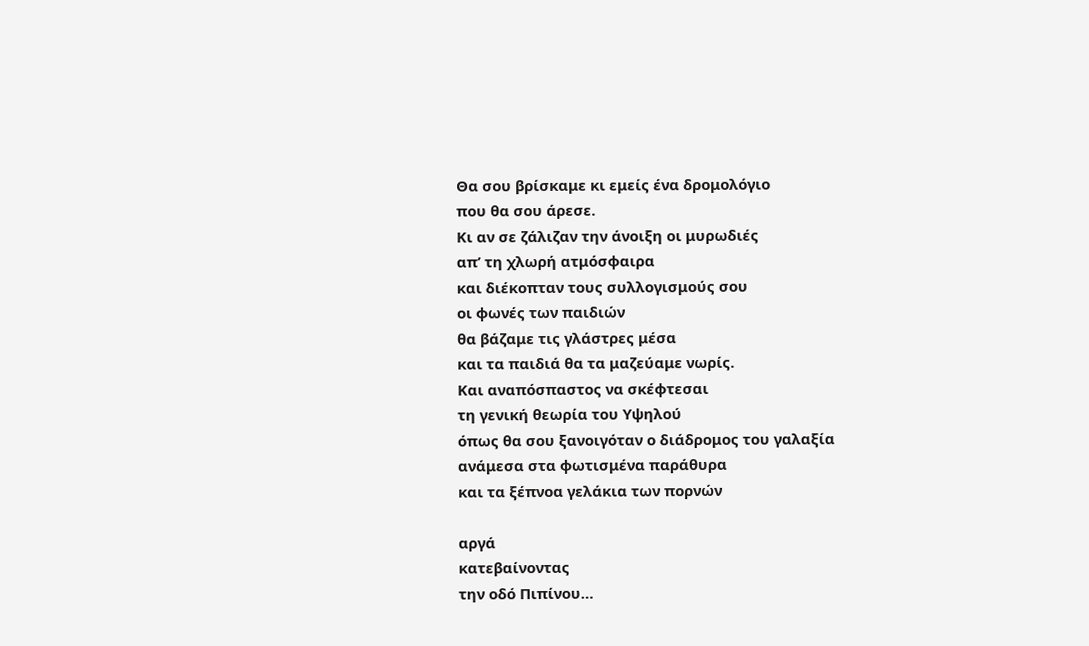Θα σου βρίσκαμε κι εμείς ένα δρομολόγιο
που θα σου άρεσε.
Κι αν σε ζάλιζαν την άνοιξη οι μυρωδιές
απ’ τη χλωρή ατμόσφαιρα
και διέκοπταν τους συλλογισμούς σου
οι φωνές των παιδιών
θα βάζαμε τις γλάστρες μέσα
και τα παιδιά θα τα μαζεύαμε νωρίς.
Και αναπόσπαστος να σκέφτεσαι
τη γενική θεωρία του Υψηλού
όπως θα σου ξανοιγόταν ο διάδρομος του γαλαξία
ανάμεσα στα φωτισμένα παράθυρα
και τα ξέπνοα γελάκια των πορνών

αργά
κατεβαίνοντας
την οδό Πιπίνου…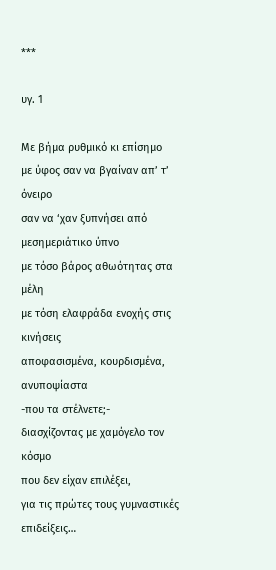***

υγ. 1

Με βήμα ρυθμικό κι επίσημο
με ύφος σαν να βγαίναν απ’ τ’ όνειρο
σαν να ‘χαν ξυπνήσει από μεσημεριάτικο ύπνο
με τόσο βάρος αθωότητας στα μέλη
με τόση ελαφράδα ενοχής στις κινήσεις
αποφασισμένα, κουρδισμένα, ανυποψίαστα
-που τα στέλνετε;-
διασχίζοντας με χαμόγελο τον κόσμο
που δεν είχαν επιλέξει,
για τις πρώτες τους γυμναστικές
επιδείξεις…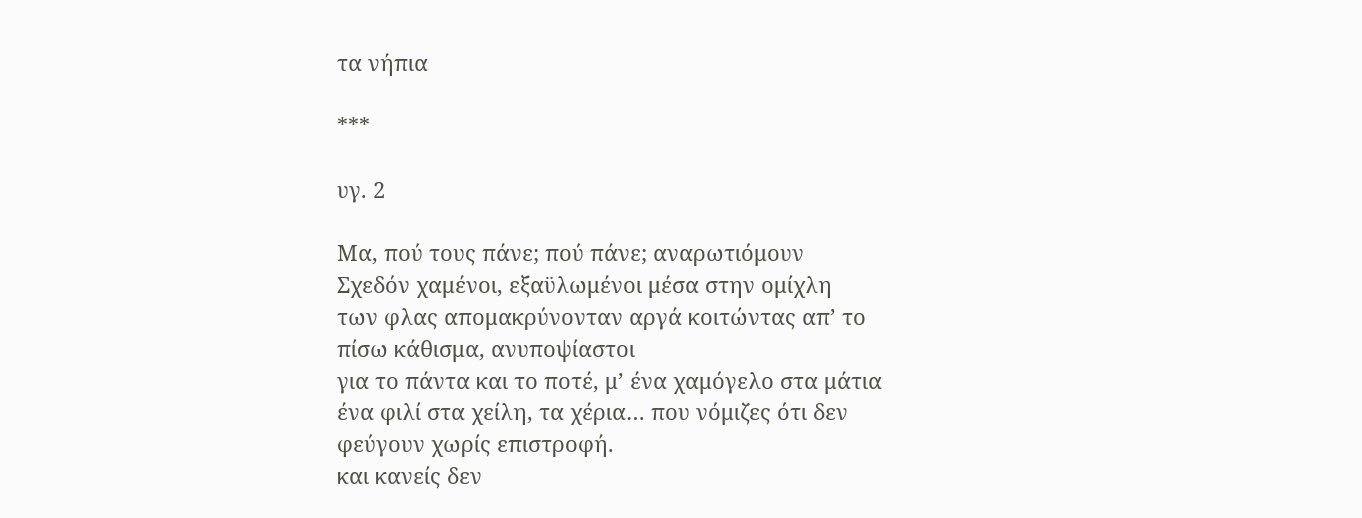τα νήπια

***

υγ. 2

Μα, πού τους πάνε; πού πάνε; αναρωτιόμουν
Σχεδόν χαμένοι, εξαϋλωμένοι μέσα στην ομίχλη
των φλας απομακρύνονταν αργά κοιτώντας απ’ το
πίσω κάθισμα, ανυποψίαστοι
για το πάντα και το ποτέ, μ’ ένα χαμόγελο στα μάτια
ένα φιλί στα χείλη, τα χέρια… που νόμιζες ότι δεν
φεύγουν χωρίς επιστροφή.
και κανείς δεν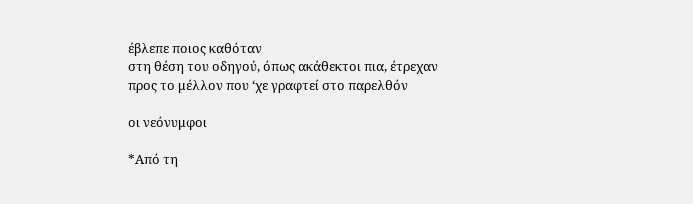έβλεπε ποιος καθόταν
στη θέση του οδηγού, όπως ακάθεκτοι πια, έτρεχαν
προς το μέλλον που ‘χε γραφτεί στο παρελθόν

οι νεόνυμφοι

*Από τη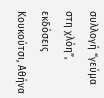συλλογή “γεύμα στη χλόη”, εκδόσεις Κουκούτσι, Αθήνα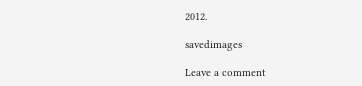2012.

savedimages

Leave a comment